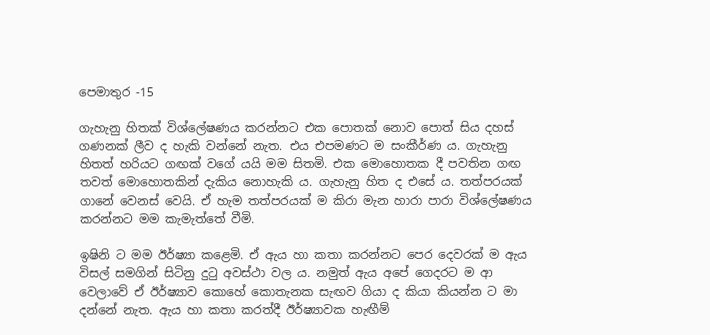පෙමාතුර -15

ගැහැනු හිතක් විශ්ලේෂණය කරන්නට එක පොතක් නොව පොත් සිය දහස් ගණනක් ලීව ද හැකි වන්නේ නැත. එය එපමණට ම සංකීර්ණ ය. ගැහැනු හිතත් හරියට ගඟක් වගේ යයි මම සිතමි. එක මොහොතක දී පවතින ගඟ තවත් මොහොතකින් දැකිය නොහැකි ය. ගැහැනු හිත ද එසේ ය. තත්පරයක් ගානේ වෙනස් වෙයි. ඒ හැම තත්පරයක් ම කිරා මැන හාරා පාරා විශ්ලේෂණය කරන්නට මම කැමැත්තේ වීමි.

ඉෂිනි ට මම ඊර්ෂ්‍යා කළෙමි. ඒ ඇය හා කතා කරන්නට පෙර දෙවරක් ම ඇය විසල් සමගින් සිටිනු දුටු අවස්ථා වල ය. නමුත් ඇය අපේ ගෙදරට ම ආ වෙලාවේ ඒ ඊර්ෂ්‍යාව කොහේ කොතැනක සැඟව ගියා ද කියා කියන්න ට මා දන්නේ නැත. ඇය හා කතා කරත්දී ඊර්ෂ්‍යාවක හැඟීම්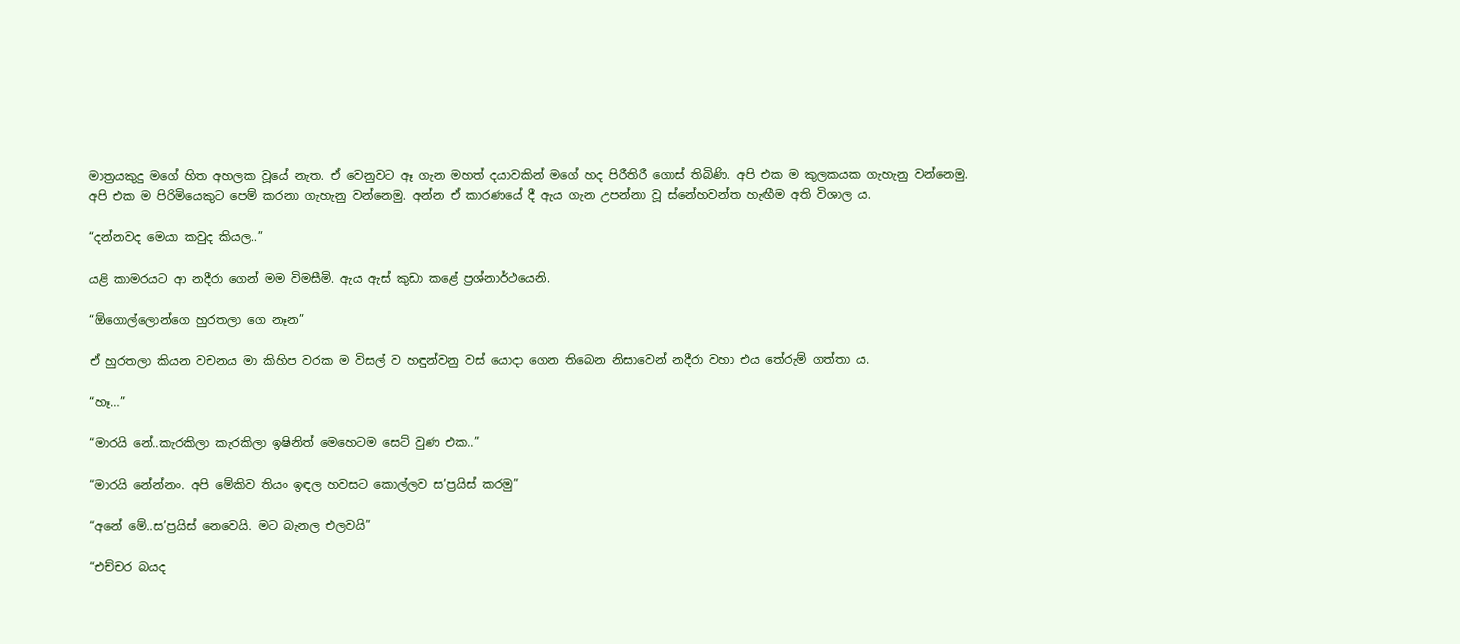මාත්‍රයකුදු මගේ හිත අහලක වූයේ නැත. ඒ වෙනුවට ඈ ගැන මහත් දයාවකින් මගේ හද පිරීතිරී ගොස් තිබිණි. අපි එක ම කුලකයක ගැහැනු වන්නෙමු. අපි එක ම පිරිමියෙකුට පෙම් කරනා ගැහැනු වන්නෙමු. අන්න ඒ කාරණයේ දී ඇය ගැන උපන්නා වූ ස්නේහවන්ත හැඟීම අති විශාල ය.

“දන්නවද මෙයා කවුද කියල..”

යළි කාමරයට ආ නදීරා ගෙන් මම විමසීමි. ඇය ඇස් කුඩා කළේ ප්‍රශ්නාර්ථයෙනි.

“ඕගොල්ලොන්ගෙ හුරතලා ගෙ නෑන”

ඒ හුරතලා කියන වචනය මා කිහිප වරක ම විසල් ව හඳුන්වනු වස් යොදා ගෙන තිබෙන නිසාවෙන් නදීරා වහා එය තේරුම් ගත්තා ය.

“හෑ…”

“මාරයි නේ..කැරකිලා කැරකිලා ඉෂිනිත් මෙහෙටම සෙට් වුණ එක..”

“මාරයි නේන්නං. අපි මේකිව තියං ඉඳල හවසට කොල්ලව ස’ප්‍රයිස් කරමු”

“අනේ මේ..ස’ප්‍රයිස් නෙවෙයි. මට බැනල එලවයි”

“එච්චර බයද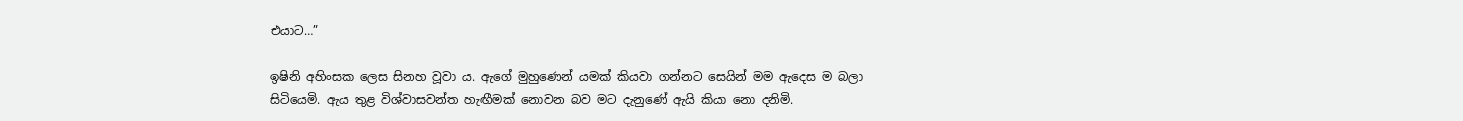එයාට…”

ඉෂිනි අහිංසක ලෙස සිනහ වූවා ය. ඇගේ මුහුණෙන් යමක් කියවා ගන්නට සෙයින් මම ඇදෙස ම බලා සිටියෙමි. ඇය තුළ විශ්වාසවන්ත හැඟීමක් නොවන බව මට දැනුණේ ඇයි කියා නො දනිමි.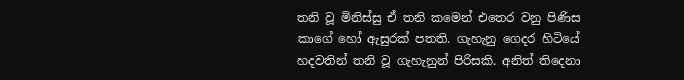තනි වූ මිනිස්සු ඒ තනි කමෙන් එතෙර වනු පිණිස කාගේ හෝ ඇසුරක් පතති. ගැහැනු ගෙදර හිටියේ හදවතින් තනි වූ ගැහැනුන් පිරිසකි. අනිත් තිදෙනා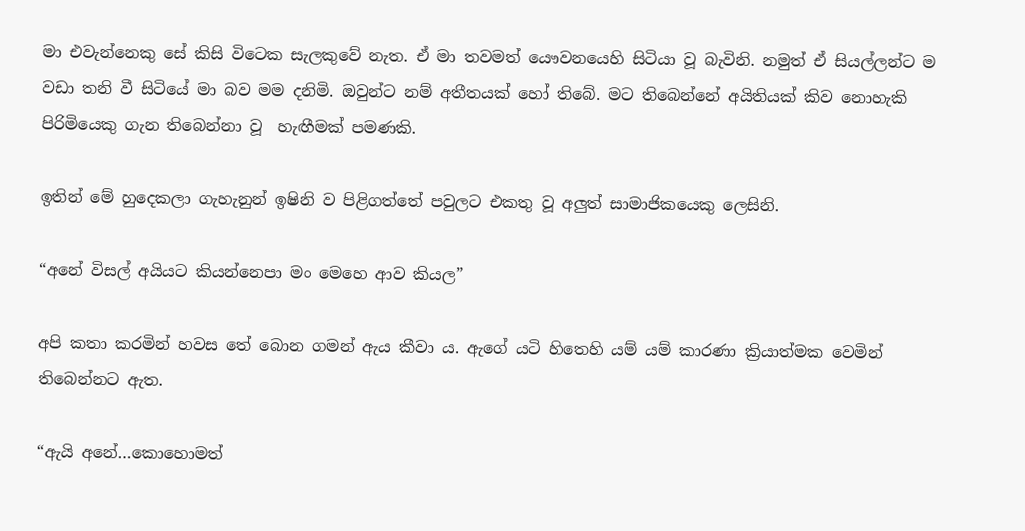මා එවැන්නෙකු සේ කිසි විටෙක සැලකුවේ නැත. ඒ මා තවමත් යෞවනයෙහි සිටියා වූ බැවිනි. නමුත් ඒ සියල්ලන්ට ම වඩා තනි වී සිටියේ මා බව මම දනිමි. ඔවුන්ට නම් අතීතයක් හෝ තිබේ. මට තිබෙන්නේ අයිතියක් කිව නොහැකි පිරිමියෙකු ගැන තිබෙන්නා වූ  හැඟීමක් පමණකි.

ඉතින් මේ හුදෙකලා ගැහැනුන් ඉෂිනි ව පිළිගත්තේ පවුලට එකතු වූ අලුත් සාමාජිකයෙකු ලෙසිනි.

“අනේ විසල් අයියට කියන්නෙපා මං මෙහෙ ආව කියල”

අපි කතා කරමින් හවස තේ බොන ගමන් ඇය කීවා ය. ඇගේ යටි හිතෙහි යම් යම් කාරණා ක්‍රියාත්මක වෙමින් තිබෙන්නට ඇත.

“ඇයි අනේ…කොහොමත්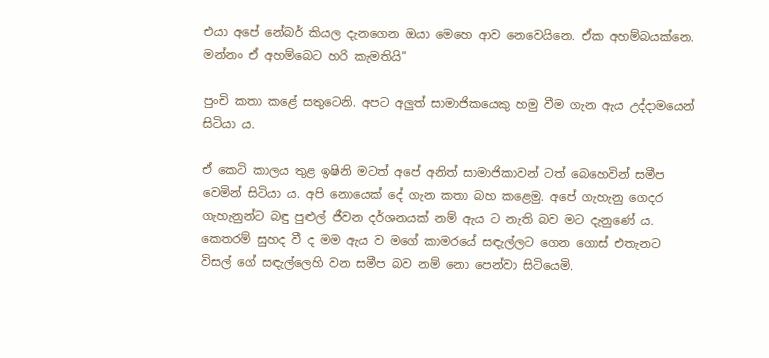එයා අපේ නේබර් කියල දැනගෙන ඔයා මෙහෙ ආව නෙවෙයිනෙ. ඒක අහම්බයක්නෙ. මන්නං ඒ අහම්බෙට හරි කැමතියි”

පුංචි කතා කළේ සතුටෙනි. අපට අලුත් සාමාජිකයෙකු හමු වීම ගැන ඇය උද්දාමයෙන් සිටියා ය.

ඒ කෙටි කාලය තුළ ඉෂිනි මටත් අපේ අනිත් සාමාජිකාවන් ටත් බෙහෙවින් සමීප වෙමින් සිටියා ය. අපි නොයෙක් දේ ගැන කතා බහ කළෙමු. අපේ ගැහැනු ගෙදර ගැහැනුන්ට බඳු පුළුල් ජීවන දර්ශනයක් නම් ඇය ට නැති බව මට දැනුණේ ය. කෙතරම් සුහද වී ද මම ඇය ව මගේ කාමරයේ සඳැල්ලට ගෙන ගොස් එතැනට විසල් ගේ සඳැල්ලෙහි වන සමීප බව නම් නො පෙන්වා සිටියෙමි.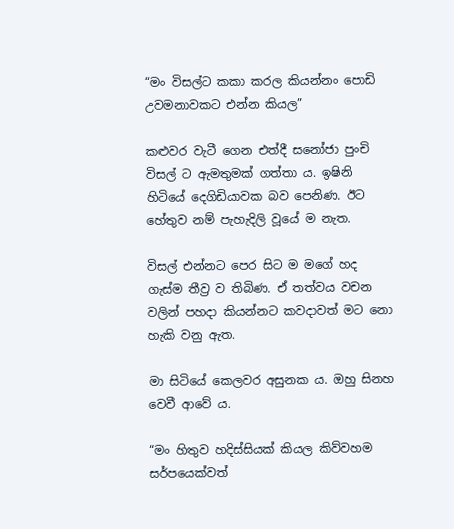“මං විසල්ට කකා කරල කියන්නං පොඩි උවමනාවකට එන්න කියල”

කළුවර වැටී ගෙන එත්දී සනෝජා පුංචි විසල් ට ඇමතුමක් ගත්තා ය. ඉෂිනි හිටියේ දෙගිඩියාවක බව පෙනිණ. ඊට හේතුව නම් පැහැදිලි වූයේ ම නැත.

විසල් එන්නට පෙර සිට ම මගේ හද ගැස්ම තීව්‍ර ව තිබිණ. ඒ තත්වය වචන වලින් පහදා කියන්නට කවදාවත් මට නො හැකි වනු ඇත.

මා සිටියේ කෙලවර අසුනක ය. ඔහු සිනහ වෙවී ආවේ ය.

“මං හිතුව හදිස්සියක් කියල කිව්වහම සර්පයෙක්වත්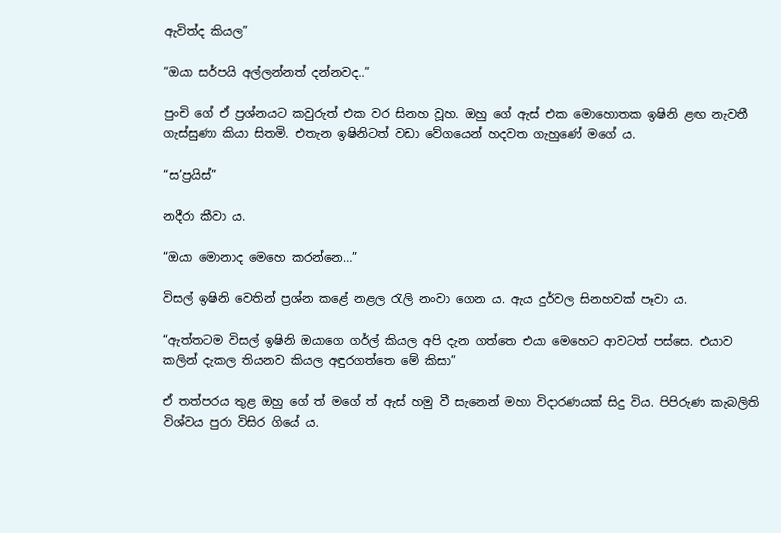ඇවිත්ද කියල”

“ඔයා සර්පයි අල්ලන්නත් දන්නවද..”

පුංචි ගේ ඒ ප්‍රශ්නයට කවුරුත් එක වර සිනහ වූහ. ඔහු ගේ ඇස් එක මොහොතක ඉෂිනි ළඟ නැවතී ගැස්සුණා කියා සිතමි. එතැන ඉෂිනිටත් වඩා වේගයෙන් හදවත ගැහුණේ මගේ ය.

“ස’ප්‍රයිස්”

නදීරා කීවා ය.

“ඔයා මොනාද මෙහෙ කරන්නෙ…”

විසල් ඉෂිනි වෙතින් ප්‍රශ්න කළේ නළල රැලි නංවා ගෙන ය. ඇය දුර්වල සිනහවක් පෑවා ය.

“ඇත්තටම විසල් ඉෂිනි ඔයාගෙ ගර්ල් කියල අපි දැන ගත්තෙ එයා මෙහෙට ආවටත් පස්සෙ. එයාව කලින් දැකල තියනව කියල අඳුරගත්තෙ මේ කිසා”

ඒ තත්පරය තුළ ඔහු ගේ ත් මගේ ත් ඇස් හමු වී සැනෙන් මහා විදාරණයක් සිදු විය. පිපිරුණ කැබලිති විශ්වය පුරා විසිර ගියේ ය.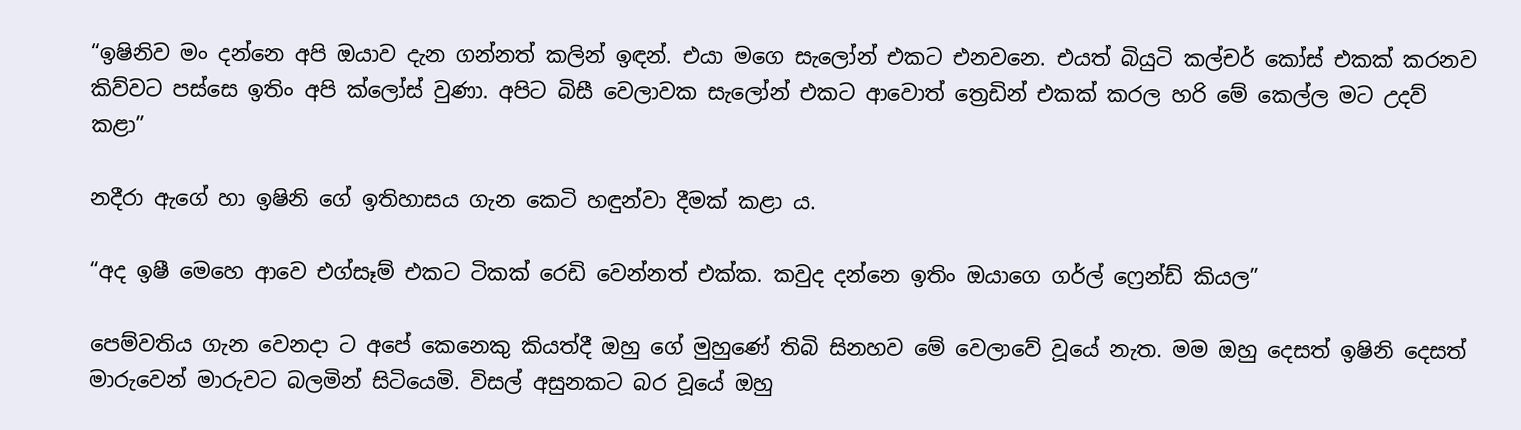“ඉෂිනිව මං දන්නෙ අපි ඔයාව දැන ගන්නත් කලින් ඉඳන්. එයා මගෙ සැලෝන් එකට එනවනෙ. එයත් බියුටි කල්චර් කෝස් එකක් කරනව කිව්වට පස්සෙ ඉතිං අපි ක්ලෝස් වුණා. අපිට බිසී වෙලාවක සැලෝන් එකට ආවොත් ත්‍රෙඩින් එකක් කරල හරි මේ කෙල්ල මට උදව් කළා”

නදීරා ඇගේ හා ඉෂිනි ගේ ඉතිහාසය ගැන කෙටි හඳුන්වා දීමක් කළා ය.

“අද ඉෂී මෙහෙ ආවෙ එග්සෑම් එකට ටිකක් රෙඩි වෙන්නත් එක්ක. කවුද දන්නෙ ඉතිං ඔයාගෙ ගර්ල් ෆ්‍රෙන්ඩ් කියල”

පෙම්වතිය ගැන වෙනදා ට අපේ කෙනෙකු කියත්දී ඔහු ගේ මුහුණේ තිබි සිනහව මේ වෙලාවේ වූයේ නැත. මම ඔහු දෙසත් ඉෂිනි දෙසත් මාරුවෙන් මාරුවට බලමින් සිටියෙමි. විසල් අසුනකට බර වූයේ ඔහු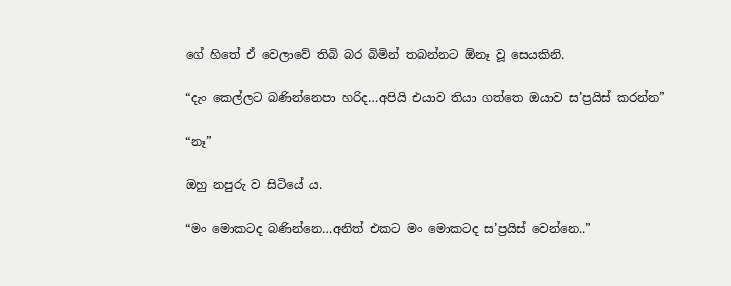ගේ හිතේ ඒ වෙලාවේ තිබි බර බිමින් තබන්නට ඕනෑ වූ සෙයකිනි.

“දැං කෙල්ලට බණින්නෙපා හරිද…අපියි එයාව තියා ගත්තෙ ඔයාව ස’ප්‍රයිස් කරන්න”

“නෑ”

ඔහු නපුරු ව සිටියේ ය.

“මං මොකටද බණින්නෙ…අනිත් එකට මං මොකටද ස’ප්‍රයිස් වෙන්නෙ..”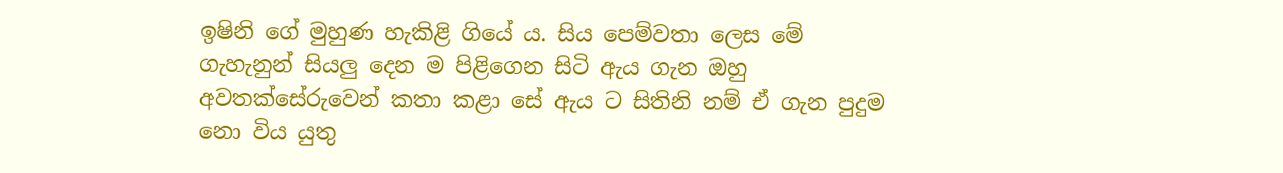ඉෂිනි ගේ මුහුණ හැකිළි ගියේ ය. සිය පෙම්වතා ලෙස මේ ගැහැනුන් සියලු දෙන ම පිළිගෙන සිටි ඇය ගැන ඔහු අවතක්සේරුවෙන් කතා කළා සේ ඇය ට සිතිනි නම් ඒ ගැන පුදුම නො විය යුතු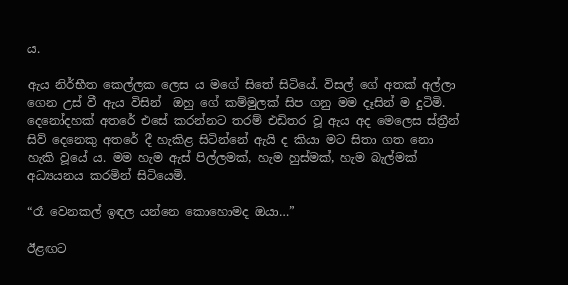ය.

ඇය නිර්භීත කෙල්ලක ලෙස ය මගේ සිතේ සිටියේ. විසල් ගේ අතක් අල්ලා ගෙන උස් වී ඇය විසින්  ඔහු ගේ කම්මුලක් සිප ගනු මම දෑසින් ම දුටිමි. දෙනෝදහක් අතරේ එසේ කරන්නට තරම් එඩිතර වූ ඇය අද මෙලෙස ස්ත්‍රීන් සිව් දෙනෙකු අතරේ දී හැකිළ සිටින්නේ ඇයි ද කියා මට සිතා ගත නො හැකි වූයේ ය. මම හැම ඇස් පිල්ලමක්, හැම හුස්මක්, හැම බැල්මක් අධ්‍යයනය කරමින් සිටියෙමි.

“රෑ වෙනකල් ඉඳල යන්නෙ කොහොමද ඔයා…”

ඊළඟට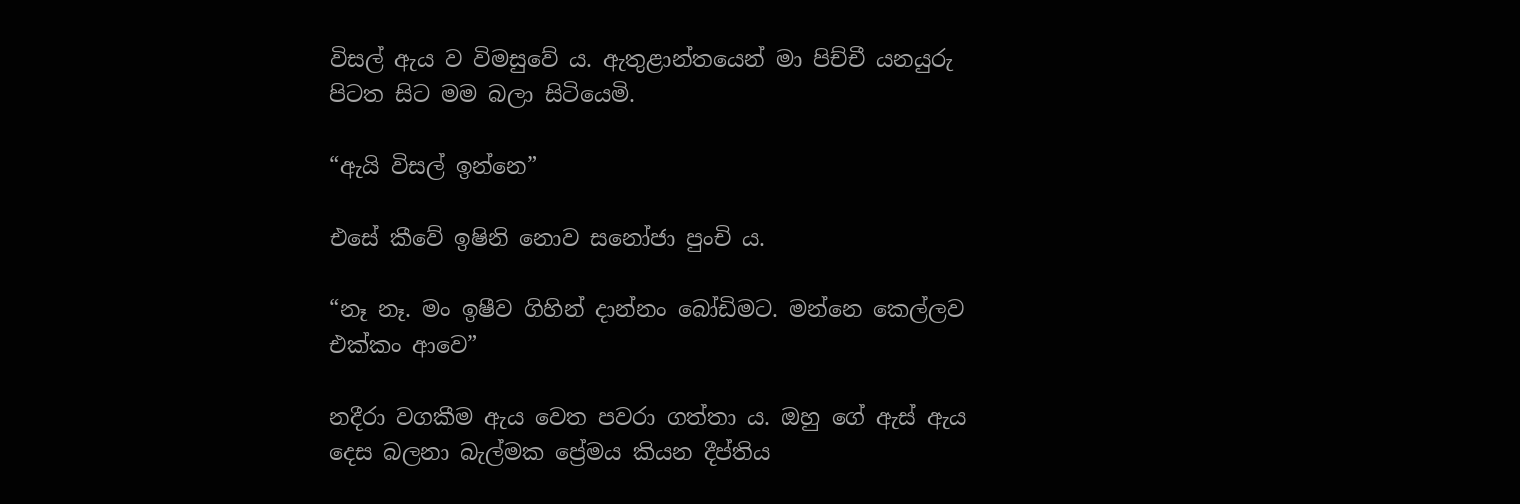විසල් ඇය ව විමසුවේ ය. ඇතුළාන්තයෙන් මා පිච්චී යනයුරු පිටත සිට මම බලා සිටියෙමි.

“ඇයි විසල් ඉන්නෙ”

එසේ කීවේ ඉෂිනි නොව සනෝජා පුංචි ය.

“නෑ නෑ. මං ඉෂීව ගිහින් දාන්නං බෝඩිමට. මන්නෙ කෙල්ලව එක්කං ආවෙ”

නදීරා වගකීම ඇය වෙත පවරා ගත්තා ය. ඔහු ගේ ඇස් ඇය දෙස බලනා බැල්මක ප්‍රේමය කියන දීප්තිය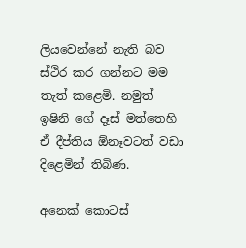ලියවෙන්නේ නැති බව ස්ථිර කර ගන්නට මම තැත් කළෙමි. නමුත් ඉෂිනි ගේ දෑස් මත්තෙහි ඒ දීප්තිය ඕනෑවටත් වඩා දිළෙමින් තිබිණ.

අනෙක් කොටස්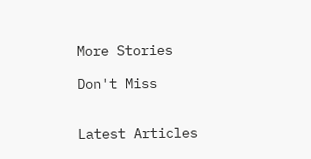More Stories

Don't Miss


Latest Articles